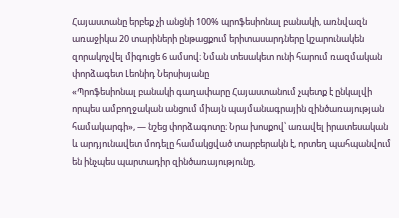Հայաստանը երբեք չի անցնի 100% պրոֆեսիոնալ բանակի, առնվազն առաջիկա 20 տարիների ընթացքում երիտասարդները կշարունակեն զորակոչվել միգուցե 6 ամսով։ Նման տեսակետ ունի հարում ռազմական փորձագետ Լեոնիդ Ներսիսյանը
«Պրոֆեսիոնալ բանակի գաղափարը Հայաստանում չպետք է ընկալվի որպես ամբողջական անցում միայն պայմանագրային զինծառայության համակարգի», — նշեց փորձագոտը։ Նրա խոսքով՝ առավել իրատեսական և արդյունավետ մոդելը համակցված տարբերակն է, որտեղ պահպանվում են ինչպես պարտադիր զինծառայությունը,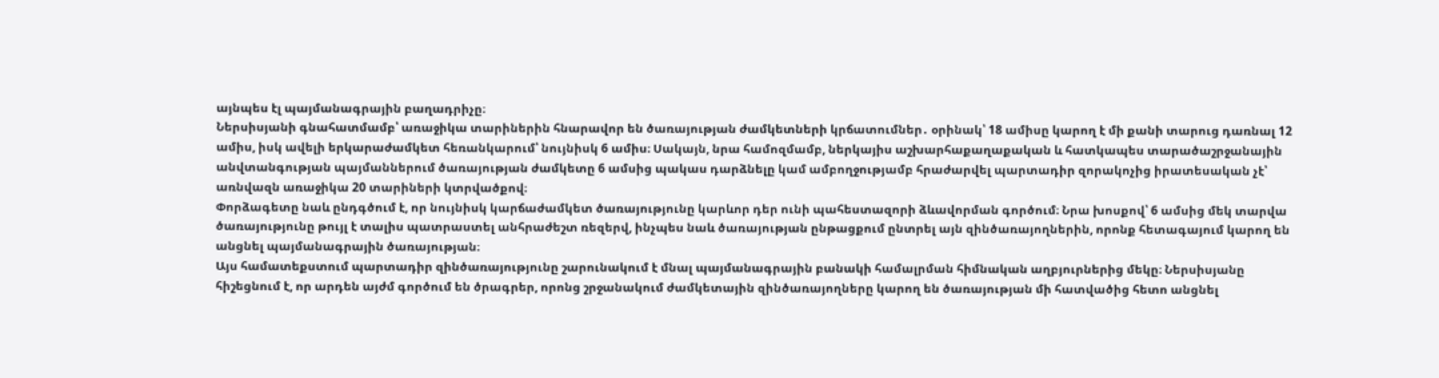այնպես էլ պայմանագրային բաղադրիչը։
Ներսիսյանի գնահատմամբ՝ առաջիկա տարիներին հնարավոր են ծառայության ժամկետների կրճատումներ․ օրինակ՝ 18 ամիսը կարող է մի քանի տարուց դառնալ 12 ամիս, իսկ ավելի երկարաժամկետ հեռանկարում՝ նույնիսկ 6 ամիս։ Սակայն, նրա համոզմամբ, ներկայիս աշխարհաքաղաքական և հատկապես տարածաշրջանային անվտանգության պայմաններում ծառայության ժամկետը 6 ամսից պակաս դարձնելը կամ ամբողջությամբ հրաժարվել պարտադիր զորակոչից իրատեսական չէ՝ առնվազն առաջիկա 20 տարիների կտրվածքով։
Փորձագետը նաև ընդգծում է, որ նույնիսկ կարճաժամկետ ծառայությունը կարևոր դեր ունի պահեստազորի ձևավորման գործում։ Նրա խոսքով՝ 6 ամսից մեկ տարվա ծառայությունը թույլ է տալիս պատրաստել անհրաժեշտ ռեզերվ, ինչպես նաև ծառայության ընթացքում ընտրել այն զինծառայողներին, որոնք հետագայում կարող են անցնել պայմանագրային ծառայության։
Այս համատեքստում պարտադիր զինծառայությունը շարունակում է մնալ պայմանագրային բանակի համալրման հիմնական աղբյուրներից մեկը։ Ներսիսյանը հիշեցնում է, որ արդեն այժմ գործում են ծրագրեր, որոնց շրջանակում ժամկետային զինծառայողները կարող են ծառայության մի հատվածից հետո անցնել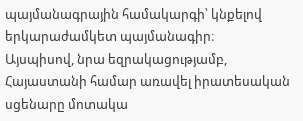պայմանագրային համակարգի՝ կնքելով երկարաժամկետ պայմանագիր։
Այսպիսով, նրա եզրակացությամբ, Հայաստանի համար առավել իրատեսական սցենարը մոտակա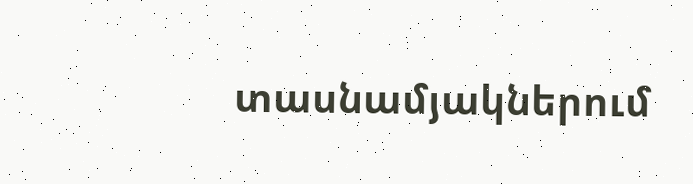տասնամյակներում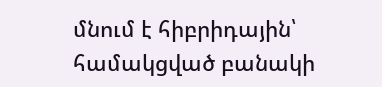մնում է հիբրիդային՝ համակցված բանակի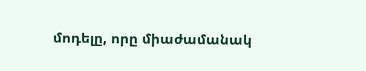մոդելը, որը միաժամանակ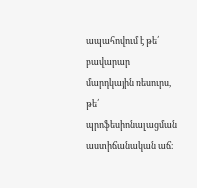ապահովում է թե՛ բավարար մարդկային ռեսուրս, թե՛ պրոֆեսիոնալացման աստիճանական աճ։